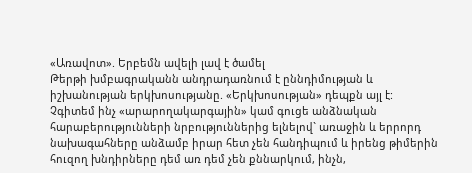«Առավոտ». Երբեմն ավելի լավ է ծամել
Թերթի խմբագրականն անդրադառնում է ըննդիմության և իշխանության երկխոսությանը. «Երկխոսության» դեպքն այլ է: Չգիտեմ ինչ «արարողակարգային» կամ գուցե անձնական հարաբերությունների նրբություններից ելնելով` առաջին և երրորդ նախագահները անձամբ իրար հետ չեն հանդիպում և իրենց թիմերին հուզող խնդիրները դեմ առ դեմ չեն քննարկում, ինչն,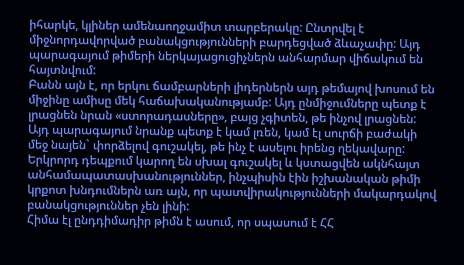իհարկե, կլիներ ամենաողջամիտ տարբերակը: Ընտրվել է միջնորդավորված բանակցությունների բարդեցված ձևաչափը: Այդ պարագայում թիմերի ներկայացուցիչներն անհարմար վիճակում են հայտնվում:
Բանն այն է, որ երկու ճամբարների լիդերներն այդ թեմայով խոսում են միջինը ամիսը մեկ հաճախականությամբ: Այդ ընմիջումները պետք է լրացնեն նրան «ստորադասները», բայց չգիտեն, թե ինչով լրացնեն: Այդ պարագայում նրանք պետք է կամ լռեն, կամ էլ սուրճի բաժակի մեջ նայեն` փորձելով գուշակել, թե ինչ է ասելու իրենց ղեկավարը: Երկրորդ դեպքում կարող են սխալ գուշակել և կստացվեն ակնհայտ անհամապատասխանություններ, ինչպիսին էին իշխանական թիմի կրքոտ խնդումներն առ այն, որ պատվիրակությունների մակարդակով բանակցություններ չեն լինի:
Հիմա էլ ընդդիմադիր թիմն է ասում, որ սպասում է ՀՀ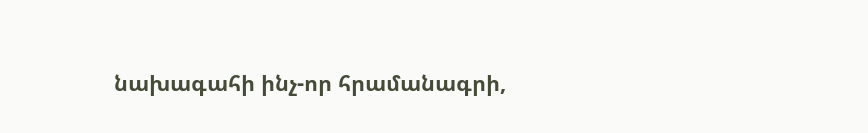նախագահի ինչ-որ հրամանագրի,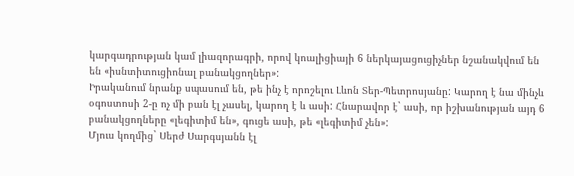կարգադրության կամ լիազորագրի, որով կոալիցիայի 6 ներկայացուցիչներ նշանակվում են են «իսնտիտուցիոնալ բանակցողներ»:
Իրականում նրանք սպասում են, թե ինչ է որոշելու Լևոն Տեր-Պետրոսյանը: Կարող է նա մինչև օգոստոսի 2-ը ոչ մի բան էլ չասել, կարող է և ասի: Հնարավոր է` ասի, որ իշխանության այդ 6 բանակցողները «լեգիտիմ են», գուցե ասի, թե «լեգիտիմ չեն»:
Մյուս կողմից` Սերժ Սարգսյանն էլ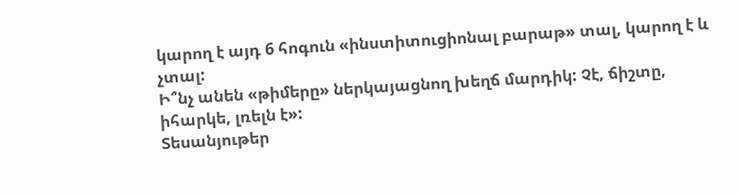կարող է այդ 6 հոգուն «ինստիտուցիոնալ բարաթ» տալ, կարող է և չտալ:
Ի՞նչ անեն «թիմերը» ներկայացնող խեղճ մարդիկ: Չէ, ճիշտը, իհարկե, լռելն է»:
Տեսանյութեր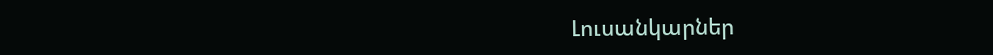Լուսանկարներ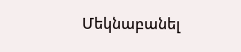Մեկնաբանել